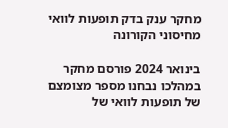מחקר ענק בדק תופעות לוואי מחיסוני הקורונה

בינואר 2024 פורסם מחקר במהלכו נבחנו מספר מצומצם של תופעות לוואי של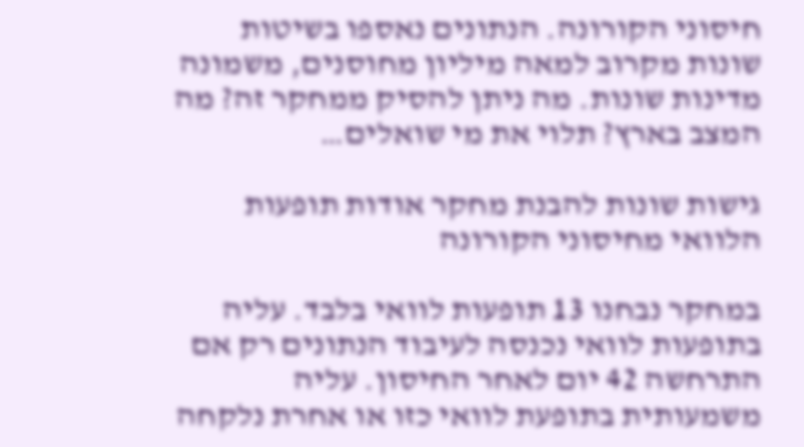חיסוני הקורונה. הנתונים נאספו בשיטות שונות מקרוב למאה מיליון מחוסנים, משמונה מדינות שונות. מה ניתן להסיק ממחקר זה? מה המצב בארץ? תלוי את מי שואלים…

גישות שונות להבנת מחקר אודות תופעות הלוואי מחיסוני הקורונה

במחקר נבחנו 13 תופעות לוואי בלבד. עליה בתופעות לוואי נכנסה לעיבוד הנתונים רק אם התרחשה 42 יום לאחר החיסון. עליה משמעותית בתופעת לוואי כזו או אחרת נלקחה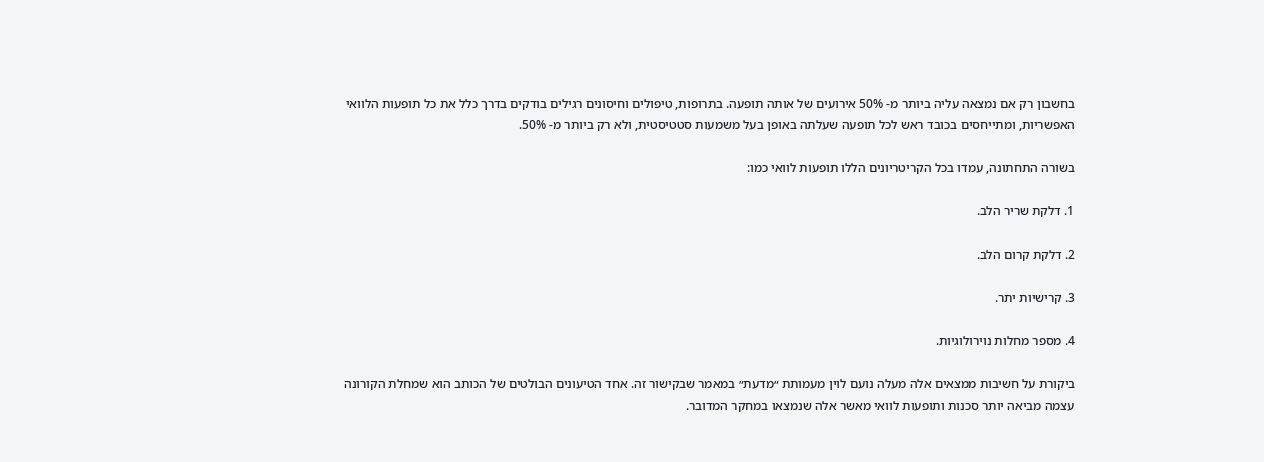בחשבון רק אם נמצאה עליה ביותר מ- 50% אירועים של אותה תופעה. בתרופות, טיפולים וחיסונים רגילים בודקים בדרך כלל את כל תופעות הלוואי האפשריות, ומתייחסים בכובד ראש לכל תופעה שעלתה באופן בעל משמעות סטטיסטית, ולא רק ביותר מ- 50%.

בשורה התחתונה, עמדו בכל הקריטריונים הללו תופעות לוואי כמו:

1. דלקת שריר הלב.

2. דלקת קרום הלב.

3. קרישיות יתר.

4. מספר מחלות נוירולוגיות.

ביקורת על חשיבות ממצאים אלה מעלה נועם לוין מעמותת ״מדעת״ במאמר שבקישור זה. אחד הטיעונים הבולטים של הכותב הוא שמחלת הקורונה עצמה מביאה יותר סכנות ותופעות לוואי מאשר אלה שנמצאו במחקר המדובר.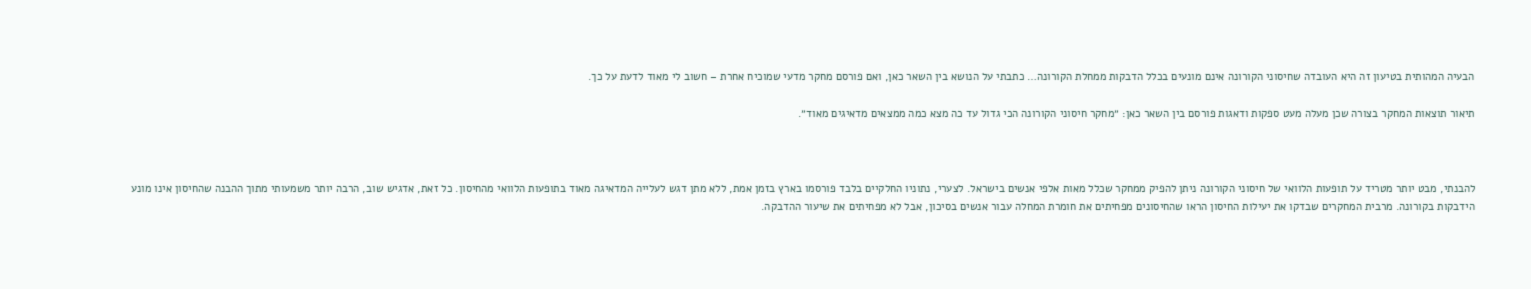הבעיה המהותית בטיעון זה היא העובדה שחיסוני הקורונה אינם מונעים בכלל הדבקות ממחלת הקורונה… כתבתי על הנושא בין השאר כאן, ואם פורסם מחקר מדעי שמוכיח אחרת – חשוב לי מאוד לדעת על כך.

תיאור תוצאות המחקר בצורה שכן מעלה מעט ספקות ודאגות פורסם בין השאר כאן: ״מחקר חיסוני הקורונה הכי גדול עד כה מצא כמה ממצאים מדאיגים מאוד״.



להבנתי, מבט יותר מטריד על תופעות הלוואי של חיסוני הקורונה ניתן להפיק ממחקר שכלל מאות אלפי אנשים בישראל. לצערי, נתוניו החלקיים בלבד פורסמו בארץ בזמן אמת, ללא מתן דגש לעלייה המדאיגה מאוד בתופעות הלוואי מהחיסון. כל זאת, אדגיש שוב, הרבה יותר משמעותי מתוך ההבנה שהחיסון אינו מונע הידבקות בקורונה. מרבית המחקרים שבדקו את יעילות החיסון הראו שהחיסונים מפחיתים את חומרת המחלה עבור אנשים בסיכון, אבל לא מפחיתים את שיעור ההדבקה.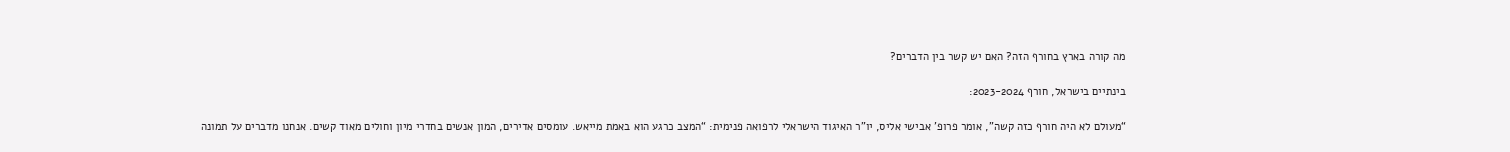מה קורה בארץ בחורף הזה? האם יש קשר בין הדברים?

בינתיים בישראל, חורף 2023-2024:

“מעולם לא היה חורף כזה קשה”, אומר פרופ’ אבישי אליס, יו”ר האיגוד הישראלי לרפואה פנימית: “המצב כרגע הוא באמת מייאש. עומסים אדירים, המון אנשים בחדרי מיון וחולים מאוד קשים. אנחנו מדברים על תמונה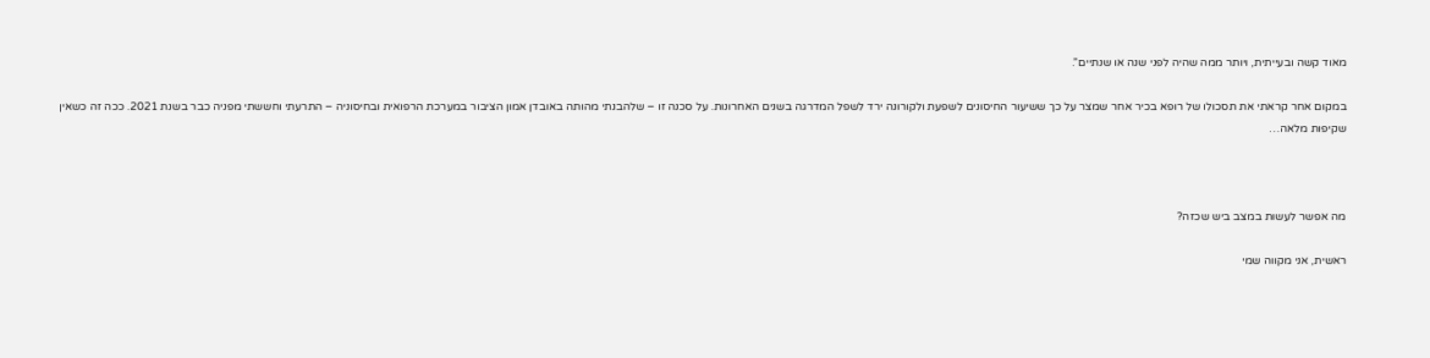מאוד קשה ובעייתית, ויותר ממה שהיה לפני שנה או שנתיים”.

במקום אחר קראתי את תסכולו של רופא בכיר אחר שמצר על כך ששיעור החיסונים לשפעת ולקורונה ירד לשפל המדרגה בשנים האחרונות. על סכנה זו – שלהבנתי מהותה באובדן אמון הציבור במערכת הרפואית ובחיסוניה – התרעתי וחששתי מפניה כבר בשנת 2021. ככה זה כשאין שקיפות מלאה…



מה אפשר לעשות במצב ביש שכזה?

ראשית, אני מקווה שמי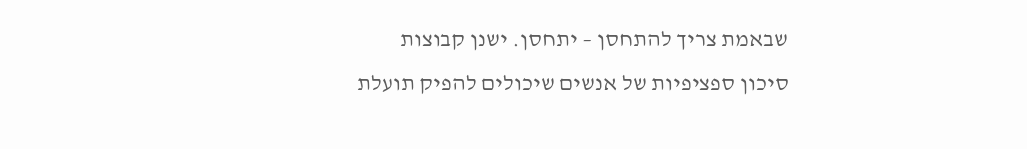שבאמת צריך להתחסן – יתחסן. ישנן קבוצות סיכון ספציפיות של אנשים שיכולים להפיק תועלת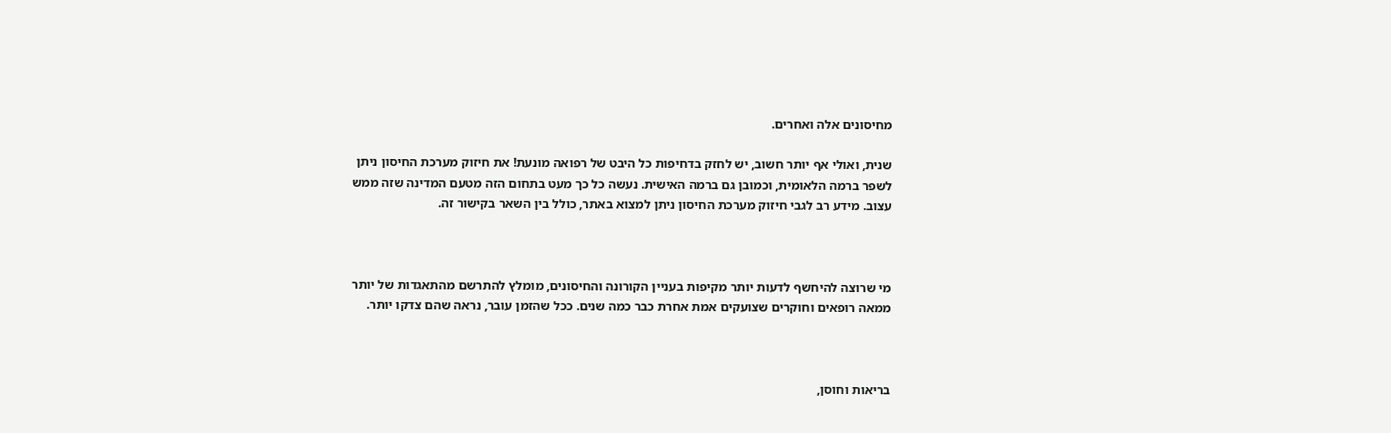מחיסונים אלה ואחרים.

שנית, ואולי אף יותר חשוב, יש לחזק בדחיפות כל היבט של רפואה מונעת! את חיזוק מערכת החיסון ניתן לשפר ברמה הלאומית, וכמובן גם ברמה האישית. נעשה כל כך מעט בתחום הזה מטעם המדינה שזה ממש עצוב. מידע רב לגבי חיזוק מערכת החיסון ניתן למצוא באתר, כולל בין השאר בקישור זה.



מי שרוצה להיחשף לדעות יותר מקיפות בעניין הקורונה והחיסונים, מומלץ להתרשם מהתאגדות של יותר ממאה רופאים וחוקרים שצועקים אמת אחרת כבר כמה שנים. ככל שהזמן עובר, נראה שהם צדקו יותר.



בריאות וחוסן,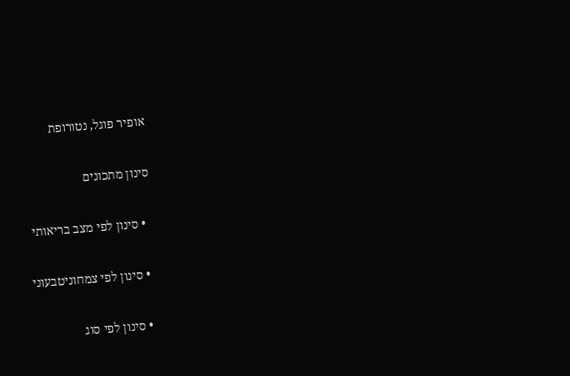אופיר פוגל, נטורופת

סינון מתכונים

  • סינון לפי מצב בריאותי

  • סינון לפי צמחוניטבעוני

  • סינון לפי סוג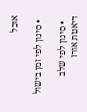אוכל

  • סינון לפי זמן בישול

  • סינון לפי שלב דיאטת אורז